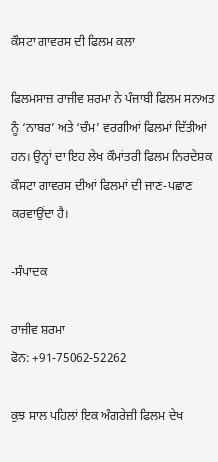ਕੌਸਟਾ ਗਾਵਰਸ ਦੀ ਫਿਲਮ ਕਲਾ

ਫਿਲਮਸਾਜ਼ ਰਾਜੀਵ ਸ਼ਰਮਾ ਨੇ ਪੰਜਾਬੀ ਫਿਲਮ ਸਨਅਤ ਨੂੰ ‘ਨਾਬਰ’ ਅਤੇ ‘ਚੰਮ’ ਵਰਗੀਆਂ ਫਿਲਮਾਂ ਦਿੱਤੀਆਂ ਹਨ। ਉਨ੍ਹਾਂ ਦਾ ਇਹ ਲੇਖ ਕੌਮਾਂਤਰੀ ਫਿਲਮ ਨਿਰਦੇਸ਼ਕ ਕੌਸਟਾ ਗਾਵਰਸ ਦੀਆਂ ਫਿਲਮਾਂ ਦੀ ਜਾਣ-ਪਛਾਣ ਕਰਵਾਉਂਦਾ ਹੈ।

-ਸੰਪਾਦਕ

ਰਾਜੀਵ ਸ਼ਰਮਾ
ਫੋਨ: +91-75062-52262

ਕੁਝ ਸਾਲ ਪਹਿਲਾਂ ਇਕ ਅੰਗਰੇਜ਼ੀ ਫਿਲਮ ਦੇਖ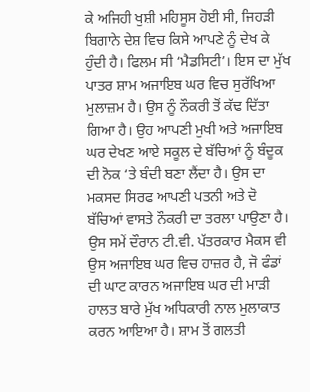ਕੇ ਅਜਿਹੀ ਖੁਸ਼ੀ ਮਹਿਸੂਸ ਹੋਈ ਸੀ, ਜਿਹੜੀ ਬਿਗਾਨੇ ਦੇਸ਼ ਵਿਚ ਕਿਸੇ ਆਪਣੇ ਨੂੰ ਦੇਖ ਕੇ ਹੁੰਦੀ ਹੈ। ਫਿਲਮ ਸੀ ‘ਮੈਡਸਿਟੀ’। ਇਸ ਦਾ ਮੁੱਖ ਪਾਤਰ ਸ਼ਾਮ ਅਜਾਇਬ ਘਰ ਵਿਚ ਸੁਰੱਖਿਆ ਮੁਲਾਜ਼ਮ ਹੈ। ਉਸ ਨੂੰ ਨੌਕਰੀ ਤੋਂ ਕੱਢ ਦਿੱਤਾ ਗਿਆ ਹੈ। ਉਹ ਆਪਣੀ ਮੁਖੀ ਅਤੇ ਅਜਾਇਬ ਘਰ ਦੇਖਣ ਆਏ ਸਕੂਲ ਦੇ ਬੱਚਿਆਂ ਨੂੰ ਬੰਦੂਕ ਦੀ ਨੋਕ ‘ਤੇ ਬੰਦੀ ਬਣਾ ਲੈਂਦਾ ਹੈ। ਉਸ ਦਾ ਮਕਸਦ ਸਿਰਫ ਆਪਣੀ ਪਤਨੀ ਅਤੇ ਦੋ ਬੱਚਿਆਂ ਵਾਸਤੇ ਨੌਕਰੀ ਦਾ ਤਰਲਾ ਪਾਉਣਾ ਹੈ।
ਉਸ ਸਮੇਂ ਦੌਰਾਨ ਟੀ.ਵੀ. ਪੱਤਰਕਾਰ ਮੈਕਸ ਵੀ ਉਸ ਅਜਾਇਬ ਘਰ ਵਿਚ ਹਾਜ਼ਰ ਹੈ, ਜੋ ਫੰਡਾਂ ਦੀ ਘਾਟ ਕਾਰਨ ਅਜਾਇਬ ਘਰ ਦੀ ਮਾੜੀ ਹਾਲਤ ਬਾਰੇ ਮੁੱਖ ਅਧਿਕਾਰੀ ਨਾਲ ਮੁਲਾਕਾਤ ਕਰਨ ਆਇਆ ਹੈ। ਸ਼ਾਮ ਤੋਂ ਗਲਤੀ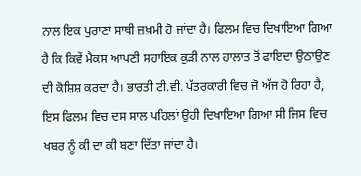ਨਾਲ ਇਕ ਪੁਰਾਣਾ ਸਾਥੀ ਜ਼ਖ਼ਮੀ ਹੋ ਜਾਂਦਾ ਹੈ। ਫਿਲਮ ਵਿਚ ਦਿਖਾਇਆ ਗਿਆ ਹੈ ਕਿ ਕਿਵੇਂ ਮੈਕਸ ਆਪਣੀ ਸਹਾਇਕ ਕੁੜੀ ਨਾਲ ਹਾਲਾਤ ਤੋਂ ਫਾਇਦਾ ਉਠਾਉਣ ਦੀ ਕੋਸ਼ਿਸ਼ ਕਰਦਾ ਹੈ। ਭਾਰਤੀ ਟੀ.ਵੀ. ਪੱਤਰਕਾਰੀ ਵਿਚ ਜੋ ਅੱਜ ਹੋ ਰਿਹਾ ਹੈ, ਇਸ ਫਿਲਮ ਵਿਚ ਦਸ ਸਾਲ ਪਹਿਲਾਂ ਉਹੀ ਦਿਖਾਇਆ ਗਿਆ ਸੀ ਜਿਸ ਵਿਚ ਖਬਰ ਨੂੰ ਕੀ ਦਾ ਕੀ ਬਣਾ ਦਿੱਤਾ ਜਾਂਦਾ ਹੈ।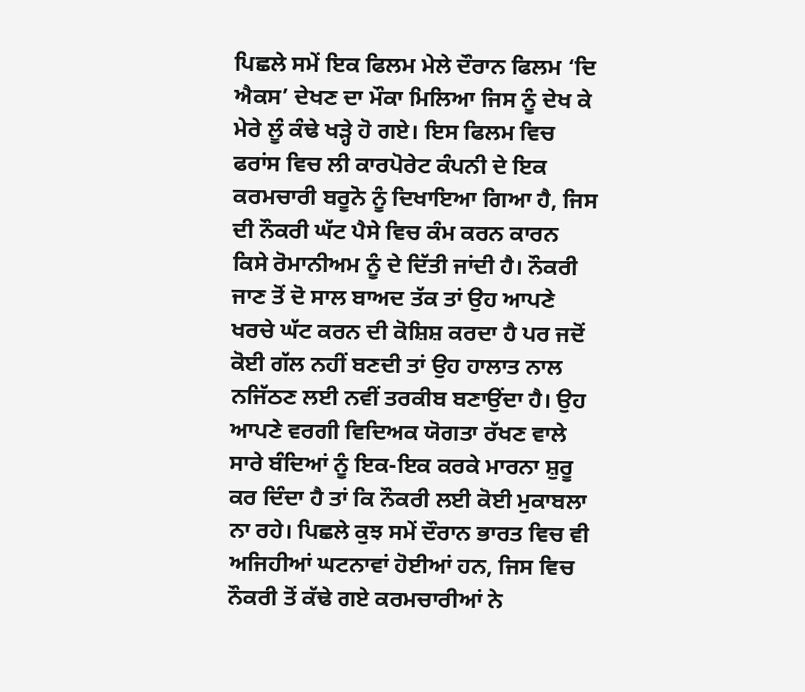ਪਿਛਲੇ ਸਮੇਂ ਇਕ ਫਿਲਮ ਮੇਲੇ ਦੌਰਾਨ ਫਿਲਮ ‘ਦਿ ਐਕਸ’ ਦੇਖਣ ਦਾ ਮੌਕਾ ਮਿਲਿਆ ਜਿਸ ਨੂੰ ਦੇਖ ਕੇ ਮੇਰੇ ਲੂੰ ਕੰਢੇ ਖੜ੍ਹੇ ਹੋ ਗਏ। ਇਸ ਫਿਲਮ ਵਿਚ ਫਰਾਂਸ ਵਿਚ ਲੀ ਕਾਰਪੋਰੇਟ ਕੰਪਨੀ ਦੇ ਇਕ ਕਰਮਚਾਰੀ ਬਰੂਨੋ ਨੂੰ ਦਿਖਾਇਆ ਗਿਆ ਹੈ, ਜਿਸ ਦੀ ਨੌਕਰੀ ਘੱਟ ਪੈਸੇ ਵਿਚ ਕੰਮ ਕਰਨ ਕਾਰਨ ਕਿਸੇ ਰੋਮਾਨੀਅਮ ਨੂੰ ਦੇ ਦਿੱਤੀ ਜਾਂਦੀ ਹੈ। ਨੌਕਰੀ ਜਾਣ ਤੋਂ ਦੋ ਸਾਲ ਬਾਅਦ ਤੱਕ ਤਾਂ ਉਹ ਆਪਣੇ ਖਰਚੇ ਘੱਟ ਕਰਨ ਦੀ ਕੋਸ਼ਿਸ਼ ਕਰਦਾ ਹੈ ਪਰ ਜਦੋਂ ਕੋਈ ਗੱਲ ਨਹੀਂ ਬਣਦੀ ਤਾਂ ਉਹ ਹਾਲਾਤ ਨਾਲ ਨਜਿੱਠਣ ਲਈ ਨਵੀਂ ਤਰਕੀਬ ਬਣਾਉਂਦਾ ਹੈ। ਉਹ ਆਪਣੇ ਵਰਗੀ ਵਿਦਿਅਕ ਯੋਗਤਾ ਰੱਖਣ ਵਾਲੇ ਸਾਰੇ ਬੰਦਿਆਂ ਨੂੰ ਇਕ-ਇਕ ਕਰਕੇ ਮਾਰਨਾ ਸ਼ੁਰੂ ਕਰ ਦਿੰਦਾ ਹੈ ਤਾਂ ਕਿ ਨੌਕਰੀ ਲਈ ਕੋਈ ਮੁਕਾਬਲਾ ਨਾ ਰਹੇ। ਪਿਛਲੇ ਕੁਝ ਸਮੇਂ ਦੌਰਾਨ ਭਾਰਤ ਵਿਚ ਵੀ ਅਜਿਹੀਆਂ ਘਟਨਾਵਾਂ ਹੋਈਆਂ ਹਨ, ਜਿਸ ਵਿਚ ਨੌਕਰੀ ਤੋਂ ਕੱਢੇ ਗਏ ਕਰਮਚਾਰੀਆਂ ਨੇ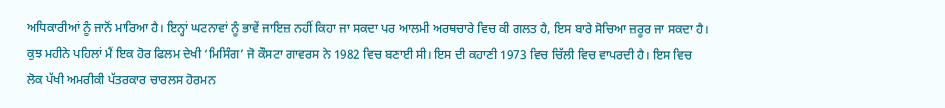ਅਧਿਕਾਰੀਆਂ ਨੂੰ ਜਾਨੋਂ ਮਾਰਿਆ ਹੈ। ਇਨ੍ਹਾਂ ਘਟਨਾਵਾਂ ਨੂੰ ਭਾਵੇਂ ਜਾਇਜ਼ ਨਹੀਂ ਕਿਹਾ ਜਾ ਸਕਦਾ ਪਰ ਆਲਮੀ ਅਰਥਚਾਰੇ ਵਿਚ ਕੀ ਗਲਤ ਹੈ, ਇਸ ਬਾਰੇ ਸੋਚਿਆ ਜ਼ਰੂਰ ਜਾ ਸਕਦਾ ਹੈ।
ਕੁਝ ਮਹੀਨੇ ਪਹਿਲਾਂ ਮੈਂ ਇਕ ਹੋਰ ਫਿਲਮ ਦੇਖੀ ‘ਮਿਸਿੰਗ’ ਜੋ ਕੌਸਟਾ ਗਾਵਰਸ ਨੇ 1982 ਵਿਚ ਬਣਾਈ ਸੀ। ਇਸ ਦੀ ਕਹਾਣੀ 1973 ਵਿਚ ਚਿੱਲੀ ਵਿਚ ਵਾਪਰਦੀ ਹੈ। ਇਸ ਵਿਚ ਲੋਕ ਪੱਖੀ ਅਮਰੀਕੀ ਪੱਤਰਕਾਰ ਚਾਰਲਸ ਹੋਰਮਨ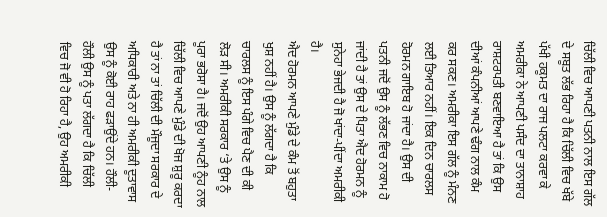ਚਿੱਲੀ ਵਿਚ ਆਪਣੀ ਪਤਨੀ ਨਾਲ ਇਸ ਗੱਲ ਦੇ ਸਬੂਤ ਲੱਭ ਰਿਹਾ ਹੈ ਕਿ ਚਿੱਲੀ ਵਿਚ ਖੱਬੇ ਪੱਖੀ ਹਕੂਮਤ ਦਾ ਰਾਜ ਪਲਟਾ ਕਰਵਾ ਕੇ ਅਮਰੀਕਾ ਨੇ ਆਪਣੀ ਪਸੰਦ ਦਾ ਤਾਨਾਸ਼ਾਹ ਰਾਸ਼ਟਰਪਤੀ ਬਣਵਾਇਆ ਹੈ ਤਾਂ ਕਿ ਉਸ ਦੀਆਂ ਕੰਪਨੀਆਂ ਆਪਣੇ ਢੰਗ ਨਾਲ ਕੰਮ ਕਰ ਸਕਣ। ਅਮਰੀਕਾ ਇਸ ਗੱਲ ਨੂੰ ਮੰਨਣ ਲਈ ਤਿਆਰ ਨਹੀਂ। ਇਕ ਦਿਨ ਚਾਰਲਸ ਹੋਰਮਨ ਗਾਇਬ ਹੋ ਜਾਂਦਾ ਹੈ। ਉਸ ਦੀ ਪਤਨੀ ਜਦੋਂ ਉਸ ਨੂੰ ਲੱਭਣ ਵਿਚ ਨਾਕਾਮ ਹੋ ਜਾਂਦੀ ਹੈ ਤਾਂ ਉਸ ਦੇ ਪਿਤਾ ਐਦ ਹੋਰਮਨ ਨੂੰ ਸੁਨੇਹਾ ਭੇਜਦੀ ਹੈ ਜੋ ਖਾਂਦਾ-ਪੀਂਦਾ ਅਮਰੀਕੀ ਹੈ।
ਐਦ ਹੋਰਮਨ ਆਪਣੇ ਮੁੰਡੇ ਦੇ ਕੰਮ ਤੋਂ ਬਹੁਤਾ ਖੁਸ਼ ਨਹੀਂ ਹੈ। ਉਸ ਨੂੰ ਲੱਗਦਾ ਹੈ ਕਿ ਚਾਰਲਸ ਨੂੰ ਇਸ ਪੰਗੇ ਵਿਚ ਪੈਣ ਦੀ ਕੀ ਲੋੜ ਸੀ। ਅਮਰੀਕੀ ਸਰਕਾਰ ‘ਤੇ ਉਸ ਨੂੰ ਪੂਰਾ ਭਰੋਸਾ ਹੈ। ਜਦੋਂ ਉਹ ਆਪਣੀ ਨੂੰਹ ਨਾਲ ਚਿੱਲੀ ਵਿਚ ਆਪਣੇ ਮੁੰਡੇ ਦੀ ਖੋਜ ਸ਼ੁਰੂ ਕਰਦਾ ਹੈ ਤਾਂ ਨਾ ਤਾਂ ਚਿੱਲੀ ਦੀ ਮੌਜੂਦਾ ਸਰਕਾਰ ਦੇ ਅਧਿਕਾਰੀ ਅਤੇ ਨਾ ਹੀ ਅਮਰੀਕੀ ਦੂਤਾਵਾਸ ਉਸ ਨੂੰ ਕੋਈ ਰਾਹ ਫੜਾਉਂਦੇ ਹਨ। ਹੌਲੀ-ਹੌਲੀ ਉਸ ਨੂੰ ਪਤਾ ਲੱਗਦਾ ਹੈ ਕਿ ਚਿੱਲੀ ਵਿਚ ਜੋ ਵੀ ਹੋ ਰਿਹਾ ਹੈ, ਉਹ ਅਮਰੀਕੀ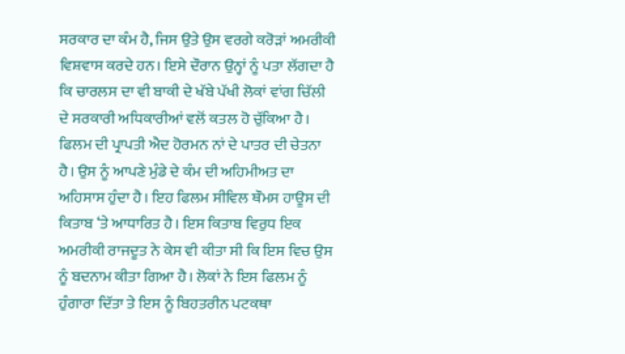ਸਰਕਾਰ ਦਾ ਕੰਮ ਹੈ, ਜਿਸ ਉਤੇ ਉਸ ਵਰਗੇ ਕਰੋੜਾਂ ਅਮਰੀਕੀ ਵਿਸ਼ਵਾਸ ਕਰਦੇ ਹਨ। ਇਸੇ ਦੌਰਾਨ ਉਨ੍ਹਾਂ ਨੂੰ ਪਤਾ ਲੱਗਦਾ ਹੈ ਕਿ ਚਾਰਲਸ ਦਾ ਵੀ ਬਾਕੀ ਦੇ ਖੱਬੇ ਪੱਖੀ ਲੋਕਾਂ ਵਾਂਗ ਚਿੱਲੀ ਦੇ ਸਰਕਾਰੀ ਅਧਿਕਾਰੀਆਂ ਵਲੋਂ ਕਤਲ ਹੋ ਚੁੱਕਿਆ ਹੈ।
ਫਿਲਮ ਦੀ ਪ੍ਰਾਪਤੀ ਐਦ ਹੋਰਮਨ ਨਾਂ ਦੇ ਪਾਤਰ ਦੀ ਚੇਤਨਾ ਹੈ। ਉਸ ਨੂੰ ਆਪਣੇ ਮੁੰਡੇ ਦੇ ਕੰਮ ਦੀ ਅਹਿਮੀਅਤ ਦਾ ਅਹਿਸਾਸ ਹੁੰਦਾ ਹੈ। ਇਹ ਫਿਲਮ ਸੀਵਿਲ ਥੌਮਸ ਹਾਊਸ ਦੀ ਕਿਤਾਬ ‘ਤੇ ਆਧਾਰਿਤ ਹੈ। ਇਸ ਕਿਤਾਬ ਵਿਰੁਧ ਇਕ ਅਮਰੀਕੀ ਰਾਜਦੂਤ ਨੇ ਕੇਸ ਵੀ ਕੀਤਾ ਸੀ ਕਿ ਇਸ ਵਿਚ ਉਸ ਨੂੰ ਬਦਨਾਮ ਕੀਤਾ ਗਿਆ ਹੈ। ਲੋਕਾਂ ਨੇ ਇਸ ਫਿਲਮ ਨੂੰ ਹੁੰਗਾਰਾ ਦਿੱਤਾ ਤੇ ਇਸ ਨੂੰ ਬਿਹਤਰੀਨ ਪਟਕਥਾ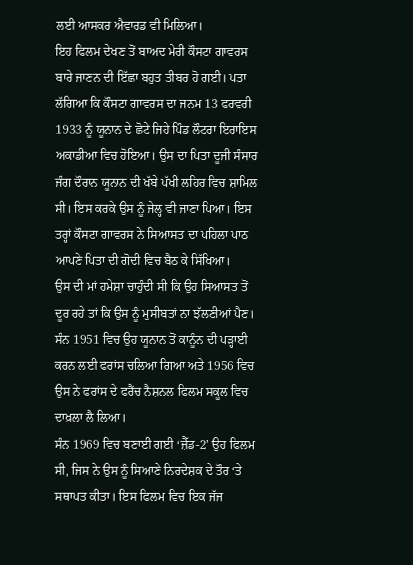ਲਈ ਆਸਕਰ ਐਵਾਰਡ ਵੀ ਮਿਲਿਆ।
ਇਹ ਫਿਲਮ ਦੇਖਣ ਤੋਂ ਬਾਅਦ ਮੇਰੀ ਕੌਸਟਾ ਗਾਵਰਸ ਬਾਰੇ ਜਾਣਨ ਦੀ ਇੱਛਾ ਬਹੁਤ ਤੀਬਰ ਹੋ ਗਈ। ਪਤਾ ਲੱਗਿਆ ਕਿ ਕੌਸਟਾ ਗਾਵਰਸ ਦਾ ਜਨਮ 13 ਫਰਵਰੀ 1933 ਨੂੰ ਯੂਨਾਨ ਦੇ ਛੋਟੇ ਜਿਹੇ ਪਿੰਡ ਲੌਟਰਾ ਇਰਾਇਸ ਅਕਾਡੀਆ ਵਿਚ ਹੋਇਆ। ਉਸ ਦਾ ਪਿਤਾ ਦੂਜੀ ਸੰਸਾਰ ਜੰਗ ਦੌਰਾਨ ਯੂਨਾਨ ਦੀ ਖੱਬੇ ਪੱਖੀ ਲਹਿਰ ਵਿਚ ਸ਼ਾਮਿਲ ਸੀ। ਇਸ ਕਰਕੇ ਉਸ ਨੂੰ ਜੇਲ੍ਹ ਵੀ ਜਾਣਾ ਪਿਆ। ਇਸ ਤਰ੍ਹਾਂ ਕੌਸਟਾ ਗਾਵਰਸ ਨੇ ਸਿਆਸਤ ਦਾ ਪਹਿਲਾ ਪਾਠ ਆਪਣੇ ਪਿਤਾ ਦੀ ਗੋਦੀ ਵਿਚ ਬੈਠ ਕੇ ਸਿੱਖਿਆ।
ਉਸ ਦੀ ਮਾਂ ਹਮੇਸ਼ਾ ਚਾਹੁੰਦੀ ਸੀ ਕਿ ਉਹ ਸਿਆਸਤ ਤੋਂ ਦੂਰ ਰਹੇ ਤਾਂ ਕਿ ਉਸ ਨੂੰ ਮੁਸੀਬਤਾਂ ਨਾ ਝੱਲਣੀਆਂ ਪੈਣ। ਸੰਨ 1951 ਵਿਚ ਉਹ ਯੂਨਾਨ ਤੋਂ ਕਾਨੂੰਨ ਦੀ ਪੜ੍ਹਾਈ ਕਰਨ ਲਈ ਫਰਾਂਸ ਚਲਿਆ ਗਿਆ ਅਤੇ 1956 ਵਿਚ ਉਸ ਨੇ ਫਰਾਂਸ ਦੇ ਫਰੈਂਚ ਨੈਸ਼ਨਲ ਫਿਲਮ ਸਕੂਲ ਵਿਚ ਦਾਖ਼ਲਾ ਲੈ ਲਿਆ।
ਸੰਨ 1969 ਵਿਚ ਬਣਾਈ ਗਈ ‘ਜ਼ੈੱਡ-2’ ਉਹ ਫਿਲਮ ਸੀ, ਜਿਸ ਨੇ ਉਸ ਨੂੰ ਸਿਆਣੇ ਨਿਰਦੇਸ਼ਕ ਦੇ ਤੌਰ ‘ਤੇ ਸਥਾਪਤ ਕੀਤਾ। ਇਸ ਫਿਲਮ ਵਿਚ ਇਕ ਜੱਜ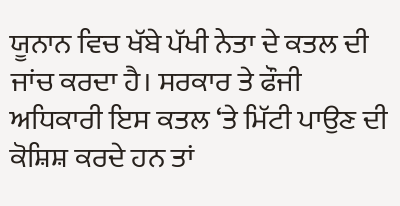ਯੂਨਾਨ ਵਿਚ ਖੱਬੇ ਪੱਖੀ ਨੇਤਾ ਦੇ ਕਤਲ ਦੀ ਜਾਂਚ ਕਰਦਾ ਹੈ। ਸਰਕਾਰ ਤੇ ਫੌਜੀ ਅਧਿਕਾਰੀ ਇਸ ਕਤਲ ‘ਤੇ ਮਿੱਟੀ ਪਾਉਣ ਦੀ ਕੋਸ਼ਿਸ਼ ਕਰਦੇ ਹਨ ਤਾਂ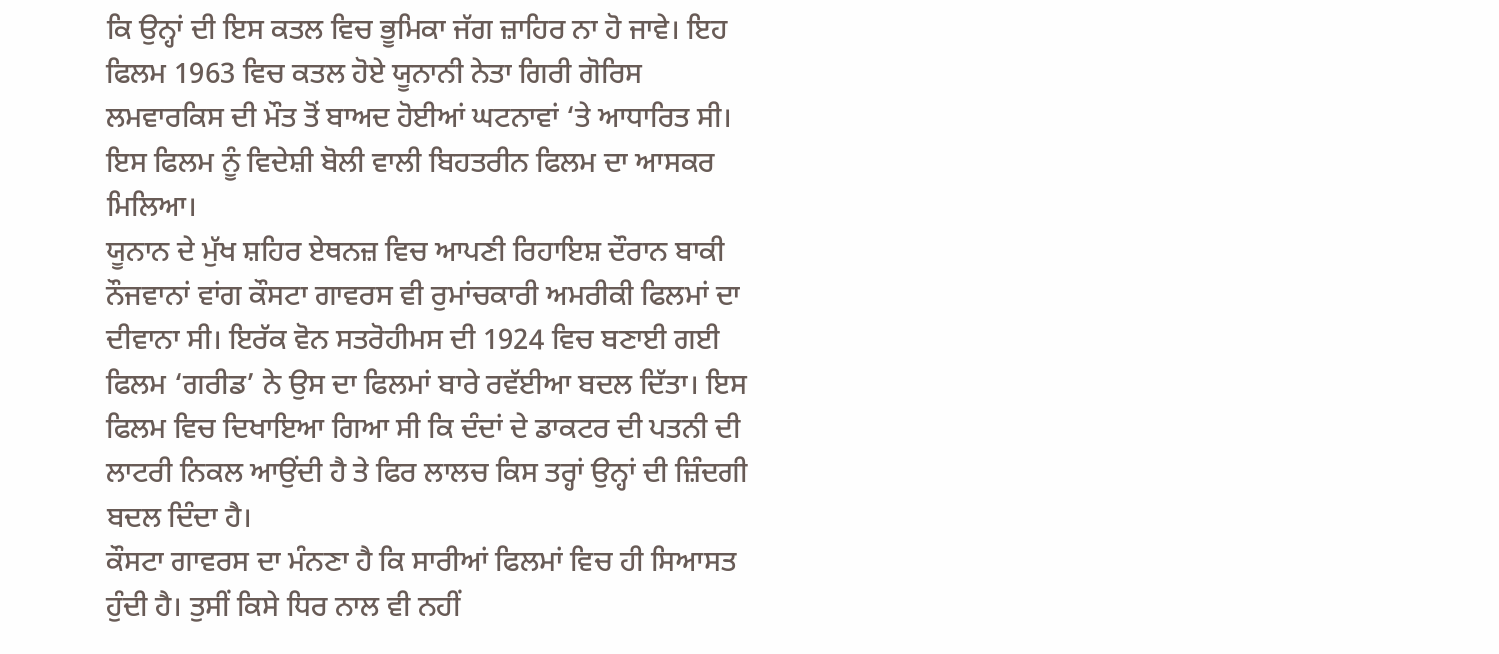ਕਿ ਉਨ੍ਹਾਂ ਦੀ ਇਸ ਕਤਲ ਵਿਚ ਭੂਮਿਕਾ ਜੱਗ ਜ਼ਾਹਿਰ ਨਾ ਹੋ ਜਾਵੇ। ਇਹ ਫਿਲਮ 1963 ਵਿਚ ਕਤਲ ਹੋਏ ਯੂਨਾਨੀ ਨੇਤਾ ਗਿਰੀ ਗੋਰਿਸ ਲਮਵਾਰਕਿਸ ਦੀ ਮੌਤ ਤੋਂ ਬਾਅਦ ਹੋਈਆਂ ਘਟਨਾਵਾਂ ‘ਤੇ ਆਧਾਰਿਤ ਸੀ। ਇਸ ਫਿਲਮ ਨੂੰ ਵਿਦੇਸ਼ੀ ਬੋਲੀ ਵਾਲੀ ਬਿਹਤਰੀਨ ਫਿਲਮ ਦਾ ਆਸਕਰ ਮਿਲਿਆ।
ਯੂਨਾਨ ਦੇ ਮੁੱਖ ਸ਼ਹਿਰ ਏਥਨਜ਼ ਵਿਚ ਆਪਣੀ ਰਿਹਾਇਸ਼ ਦੌਰਾਨ ਬਾਕੀ ਨੌਜਵਾਨਾਂ ਵਾਂਗ ਕੌਸਟਾ ਗਾਵਰਸ ਵੀ ਰੁਮਾਂਚਕਾਰੀ ਅਮਰੀਕੀ ਫਿਲਮਾਂ ਦਾ ਦੀਵਾਨਾ ਸੀ। ਇਰੱਕ ਵੋਨ ਸਤਰੋਹੀਮਸ ਦੀ 1924 ਵਿਚ ਬਣਾਈ ਗਈ ਫਿਲਮ ‘ਗਰੀਡ’ ਨੇ ਉਸ ਦਾ ਫਿਲਮਾਂ ਬਾਰੇ ਰਵੱਈਆ ਬਦਲ ਦਿੱਤਾ। ਇਸ ਫਿਲਮ ਵਿਚ ਦਿਖਾਇਆ ਗਿਆ ਸੀ ਕਿ ਦੰਦਾਂ ਦੇ ਡਾਕਟਰ ਦੀ ਪਤਨੀ ਦੀ ਲਾਟਰੀ ਨਿਕਲ ਆਉਂਦੀ ਹੈ ਤੇ ਫਿਰ ਲਾਲਚ ਕਿਸ ਤਰ੍ਹਾਂ ਉਨ੍ਹਾਂ ਦੀ ਜ਼ਿੰਦਗੀ ਬਦਲ ਦਿੰਦਾ ਹੈ।
ਕੌਸਟਾ ਗਾਵਰਸ ਦਾ ਮੰਨਣਾ ਹੈ ਕਿ ਸਾਰੀਆਂ ਫਿਲਮਾਂ ਵਿਚ ਹੀ ਸਿਆਸਤ ਹੁੰਦੀ ਹੈ। ਤੁਸੀਂ ਕਿਸੇ ਧਿਰ ਨਾਲ ਵੀ ਨਹੀਂ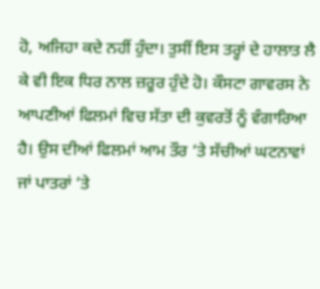ਹੋ, ਅਜਿਹਾ ਕਦੇ ਨਹੀਂ ਹੁੰਦਾ। ਤੁਸੀਂ ਇਸ ਤਰ੍ਹਾਂ ਦੇ ਹਾਲਾਤ ਲੈ ਕੇ ਵੀ ਇਕ ਧਿਰ ਨਾਲ ਜ਼ਰੂਰ ਹੁੰਦੇ ਹੋ। ਕੌਸਟਾ ਗਾਵਰਸ ਨੇ ਆਪਣੀਆਂ ਫਿਲਮਾਂ ਵਿਚ ਸੱਤਾ ਦੀ ਕੁਵਰਤੋਂ ਨੂੰ ਵੰਗਾਰਿਆ ਹੈ। ਉਸ ਦੀਆਂ ਫਿਲਮਾਂ ਆਮ ਤੌਰ ‘ਤੇ ਸੱਚੀਆਂ ਘਟਨਾਵਾਂ ਜਾਂ ਪਾਤਰਾਂ ‘ਤੇ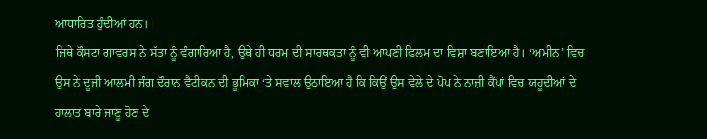ਆਧਾਰਿਤ ਹੁੰਦੀਆਂ ਹਨ।
ਜਿਥੇ ਕੌਸਟਾ ਗਾਵਰਸ ਨੇ ਸੱਤਾ ਨੂੰ ਵੰਗਾਰਿਆ ਹੈ, ਉਥੇ ਹੀ ਧਰਮ ਦੀ ਸਾਰਥਕਤਾ ਨੂੰ ਵੀ ਆਪਣੀ ਫਿਲਮ ਦਾ ਵਿਸ਼ਾ ਬਣਾਇਆ ਹੈ। ‘ਅਮੀਨ’ ਵਿਚ ਉਸ ਨੇ ਦੂਜੀ ਆਲਮੀ ਜੰਗ ਦੌਰਾਨ ਵੈਟੀਕਨ ਦੀ ਭੂਮਿਕਾ ‘ਤੇ ਸਵਾਲ ਉਠਾਇਆ ਹੈ ਕਿ ਕਿਉਂ ਉਸ ਵੇਲੇ ਦੇ ਪੋਪ ਨੇ ਨਾਜ਼ੀ ਕੈਂਪਾਂ ਵਿਚ ਯਹੂਦੀਆਂ ਦੇ ਹਾਲਾਤ ਬਾਰੇ ਜਾਣੂ ਹੋਣ ਦੇ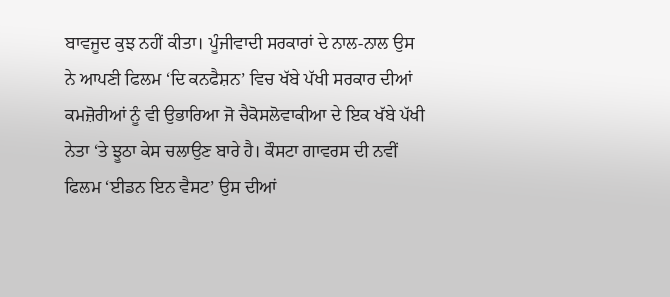ਬਾਵਜੂਦ ਕੁਝ ਨਹੀਂ ਕੀਤਾ। ਪੂੰਜੀਵਾਦੀ ਸਰਕਾਰਾਂ ਦੇ ਨਾਲ-ਨਾਲ ਉਸ ਨੇ ਆਪਣੀ ਫਿਲਮ ‘ਦਿ ਕਨਫੈਸ਼ਨ’ ਵਿਚ ਖੱਬੇ ਪੱਖੀ ਸਰਕਾਰ ਦੀਆਂ ਕਮਜ਼ੋਰੀਆਂ ਨੂੰ ਵੀ ਉਭਾਰਿਆ ਜੋ ਚੈਕੋਸਲੋਵਾਕੀਆ ਦੇ ਇਕ ਖੱਬੇ ਪੱਖੀ ਨੇਤਾ ‘ਤੇ ਝੂਠਾ ਕੇਸ ਚਲਾਉਣ ਬਾਰੇ ਹੈ। ਕੌਸਟਾ ਗਾਵਰਸ ਦੀ ਨਵੀਂ ਫਿਲਮ ‘ਈਡਨ ਇਨ ਵੈਸਟ’ ਉਸ ਦੀਆਂ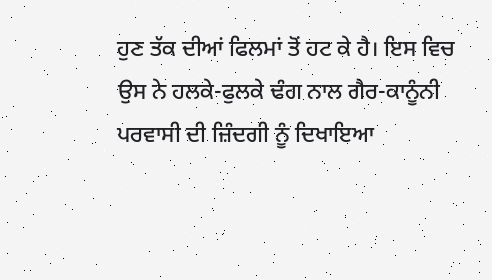ਹੁਣ ਤੱਕ ਦੀਆਂ ਫਿਲਮਾਂ ਤੋਂ ਹਟ ਕੇ ਹੈ। ਇਸ ਵਿਚ ਉਸ ਨੇ ਹਲਕੇ-ਫੁਲਕੇ ਢੰਗ ਨਾਲ ਗੈਰ-ਕਾਨੂੰਨੀ ਪਰਵਾਸੀ ਦੀ ਜ਼ਿੰਦਗੀ ਨੂੰ ਦਿਖਾਇਆ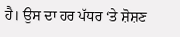ਹੈ। ਉਸ ਦਾ ਹਰ ਪੱਧਰ ‘ਤੇ ਸ਼ੋਸ਼ਣ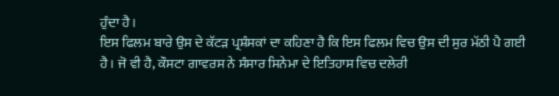ਹੁੰਦਾ ਹੈ।
ਇਸ ਫਿਲਮ ਬਾਰੇ ਉਸ ਦੇ ਕੱਟੜ ਪ੍ਰਸ਼ੰਸਕਾਂ ਦਾ ਕਹਿਣਾ ਹੈ ਕਿ ਇਸ ਫਿਲਮ ਵਿਚ ਉਸ ਦੀ ਸੁਰ ਮੱਠੀ ਪੈ ਗਈ ਹੈ। ਜੋ ਵੀ ਹੈ, ਕੌਸਟਾ ਗਾਵਰਸ ਨੇ ਸੰਸਾਰ ਸਿਨੇਮਾ ਦੇ ਇਤਿਹਾਸ ਵਿਚ ਦਲੇਰੀ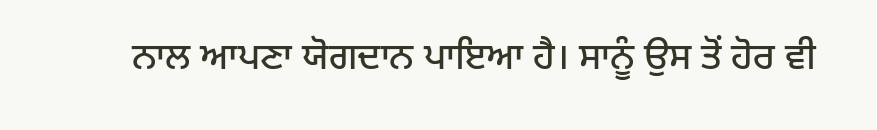ਨਾਲ ਆਪਣਾ ਯੋਗਦਾਨ ਪਾਇਆ ਹੈ। ਸਾਨੂੰ ਉਸ ਤੋਂ ਹੋਰ ਵੀ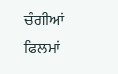ਚੰਗੀਆਂ ਫਿਲਮਾਂ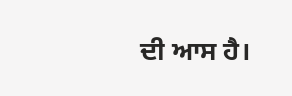ਦੀ ਆਸ ਹੈ।